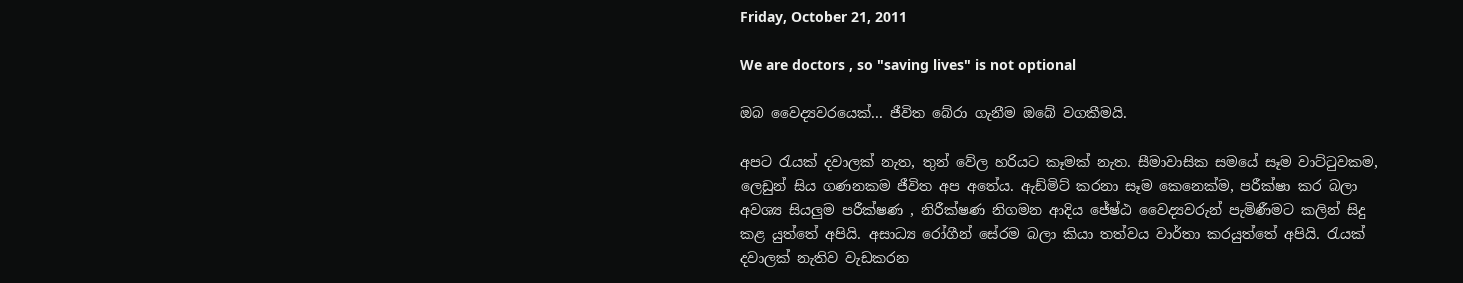Friday, October 21, 2011

We are doctors , so "saving lives" is not optional

ඔබ වෛද්‍යවරයෙක්... ජීවිත බේරා ගැනීම ඔබේ වගකීමයි.

අපට රැයක් දවාලක් නැත, තුන් වේල හරියට කෑමක් නැත. සීමාවාසික සමයේ සෑම වාට්ටුවකම, ලෙඩුන් සිය ගණනකම ජීවිත අප අතේය. ඇඩ්මිට් කරනා සෑම කෙනෙක්ම, පරීක්ෂා කර බලා අවශ්‍ය සියලුම පරීක්ෂණ , නිරීක්ෂණ නිගමන ආදිය ජේෂ්ඨ වෛද්‍යවරුන් පැමිණීමට කලින් සිදු කළ යුත්තේ අපියි. අසාධ්‍ය රෝගීන් සේරම බලා කියා තත්වය වාර්තා කරයුත්තේ අපියි. රැයක් දවාලක් නැතිව වැඩකරන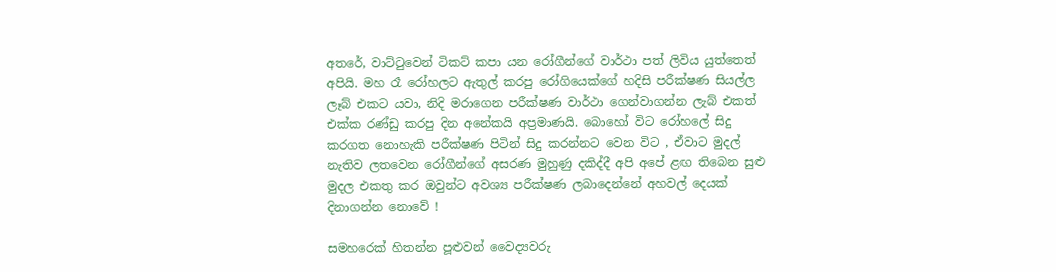අතරේ, වාට්ටුවෙන් ටිකට් කපා යන රෝගීන්ගේ වාර්ථා පත් ලිවිය යුත්තෙත් අපියි. මහ රෑ රෝහලට ඇතුල් කරපු රෝගියෙක්ගේ හදිසි පරීක්ෂණ සියල්ල ලෑබ් එකට යවා, නිදි මරාගෙන පරීක්ෂණ වාර්ථා ගෙන්වාගන්න ලැබ් එකත් එක්ක රණ්ඩු කරපු දින අනේකයි අප්‍රමාණයි. බොහෝ විට රෝහලේ සිදු කරගත නොහැකි පරීක්ෂණ පිටින් සිදු කරන්නට වෙන විට , ඒවාට මුදල් නැතිව ලතවෙන රෝගීන්ගේ අසරණ මුහුණු දකිද්දී අපි අපේ ළඟ තිබෙන සුළු මුදල එකතු කර ඔවුන්ට අවශ්‍ය පරීක්ෂණ ලබාදෙන්නේ අහවල් දෙයක් දිනාගන්න නොවේ !

සමහරෙක් හිතන්න පූළුවන් වෛද්‍යවරු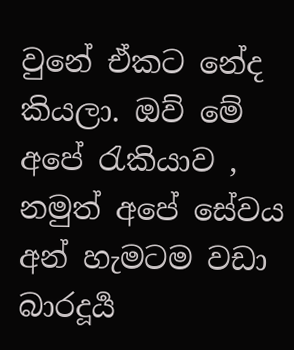වුනේ ඒකට නේද කියලා. ඔව් මේ අපේ රැකියාව , නමුත් අපේ සේවය අන් හැමටම වඩා බාරදූර්‍ය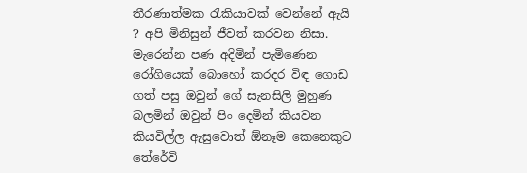තීරණාත්මක රැකියාවක් වෙන්නේ ඇයි ? අපි මිනිසුන් ජීවත් කරවන නිසා. මැරෙන්න පණ අදිමින් පැමිණෙන රෝගියෙක් බොහෝ කරදර විඳ ගොඩ ගත් පසු ඔවුන් ගේ සැනසිලි මුහුණ බලමින් ඔවුන් පිං දෙමින් කියවන කියවිල්ල ඇසුවොත් ඕනෑම කෙනෙකුට තේරේවි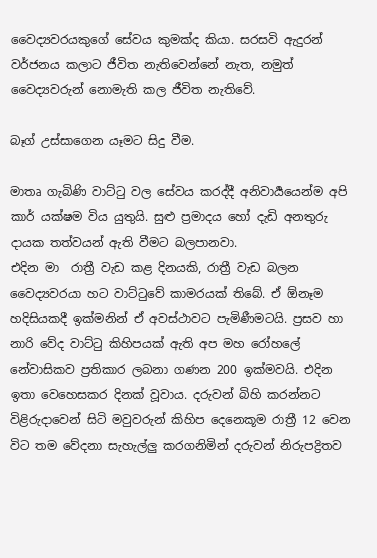වෛද්‍යවරයකුගේ සේවය කුමක්ද කියා. සරසවි ඇදුරන් වර්ජනය කලාට ජීවිත නැතිවෙන්නේ නැත, නමුත් වෛද්‍යවරුන් නොමැති කල ජීවිත නැතිවේ.

බෑග් උස්සාගෙන යෑමට සිදු වීම.

මාතෘ ගැබිණි වාට්ටු වල සේවය කරද්දී අනිවාර්‍යයෙන්ම අපි කාර් යක්ෂම විය යුතුයි. සුළු ප්‍රමාදය හෝ දැඩි අනතුරු දායක තත්වයන් ඇති වීමට බලපානවා.
එදින මා  රාත්‍රී වැඩ කළ දිනයකි, රාත්‍රී වැඩ බලන වෛද්‍යවරයා හට වාට්ටුවේ කාමරයක් තිබේ. ඒ ඕනෑම හදිසියකදී ඉක්මනින් ඒ අවස්ථාවට පැමිණීමටයි. ප්‍රසව හා නාරි වේද වාට්ටු කිහිපයක් ඇති අප මහ රෝහලේ නේවාසිකව ප්‍රතිකාර ලබනා ගණන 200 ඉක්මවයි. එදින ඉතා වෙහෙසකර දිනක් වූවාය. දරුවන් බිහි කරන්නට විළිරුදාවෙන් සිටි මවුවරුන් කිහිප දෙනෙකූම රාත්‍රී 12 වෙන විට තම වේදනා සැහැල්ලු කරගනිමින් දරුවන් නිරුපද්‍රිතව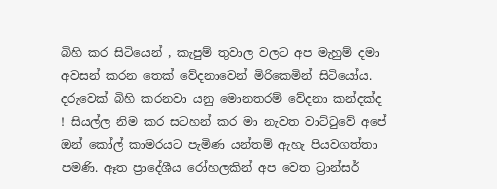බිහි කර සිටියෙන් , කැපුම් තුවාල වලට අප මැහුම් දමා අවසන් කරන තෙක් වේදනාවෙන් මිරිකෙමින් සිටියෝය. දරුවෙක් බිහි කරනවා යනු මොනතරම් වේදනා කන්දක්ද ! සියල්ල නිම කර සටහන් කර මා නැවත වාට්ටුවේ අපේ ඔන් කෝල් කාමරයට පැමිණ යන්තම් ඇහැ පියවගත්තා පමණි. ඈත ප්‍රාදේශීය රෝහලකින් අප වෙත ට්‍රාන්සර්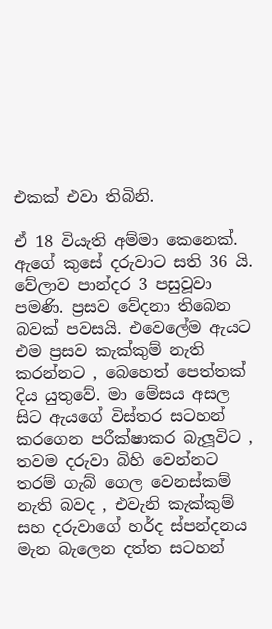එකක් එවා තිබිනි.

ඒ 18 වියැති අම්මා කෙනෙක්. ඇගේ කුසේ දරුවාට සති 36 යි. වේලාව පාන්දර 3 පසුවූවා පමණි. ප්‍රසව වේදනා තිබෙන බවක් පවසයි. එවෙලේම ඇයට එම ප්‍රසව කැක්කුම් නැති කරන්නට , බෙහෙත් පෙත්තක් දිය යුතුවේ. මා මේසය අසල සිට ඇයගේ විස්තර සටහන් කරගෙන පරීක්ෂාකර බැලූවිට , තවම දරුවා බිහි වෙන්නට තරම් ගැබ් ගෙල වෙනස්කම් නැති බවද , එවැනි කැක්කුම් සහ දරුවාගේ හර්ද ස්පන්දනය මැන බැලෙන දත්ත සටහන්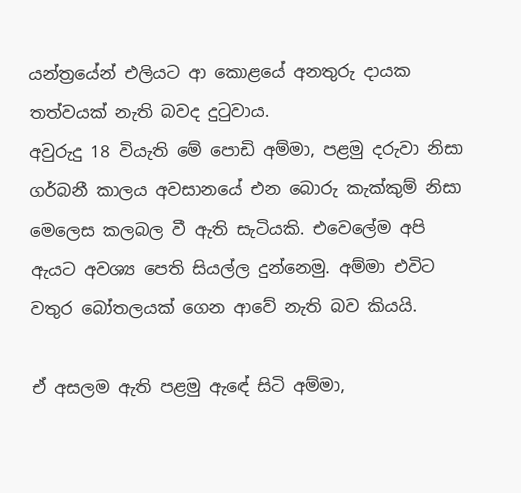යන්ත්‍රයේන් එලියට ආ කොළයේ අනතුරු දායක තත්වයක් නැති බවද දුටුවාය.
අවුරුදු 18 වියැති මේ පොඩි අම්මා, පළමු දරුවා නිසා ගර්බනී කාලය අවසානයේ එන බොරු කැක්කුම් නිසා මෙලෙස කලබල වී ඇති සැටියකි. එවෙලේම අපි ඇයට අවශ්‍ය පෙති සියල්ල දුන්නෙමු. අම්මා එවිට වතුර බෝතලයක් ගෙන ආවේ නැති බව කියයි.

ඒ අසලම ඇති පළමු ඇඳේ සිටි අම්මා,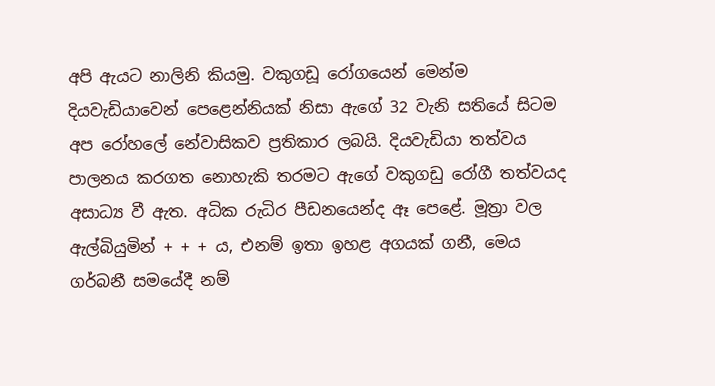අපි ඇයට නාලිනි කියමු. වකුගඩූ රෝගයෙන් මෙන්ම දියවැඩියාවෙන් පෙළෙන්නියක් නිසා ඇගේ 32 වැනි සතියේ සිටම අප රෝහලේ නේවාසිකව ප්‍රතිකාර ලබයි. දියවැඩියා තත්වය පාලනය කරගත නොහැකි තරමට ඇගේ වකුගඩු රෝගී තත්වයද අසාධ්‍ය වී ඇත. අධික රුධිර පීඩනයෙන්ද ඈ පෙළේ. මූත්‍රා වල ඇල්බියුමින් + + + ය, එනම් ඉතා ඉහළ අගයක් ගනී, මෙය ගර්බනී සමයේදී නම්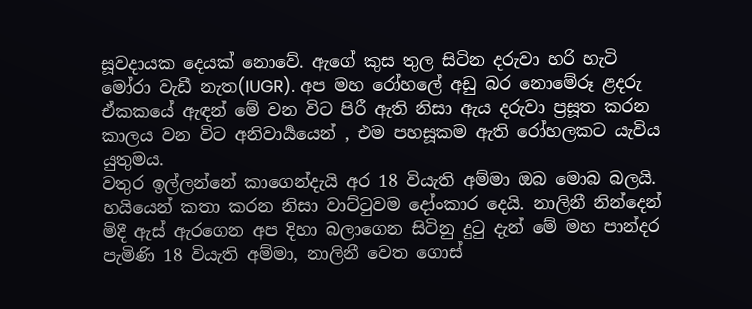සූවදායක දෙයක් නොවේ. ඇගේ කුස තුල සිටින දරුවා හරි හැටි මෝරා වැඩී නැත(IUGR). අප මහ රෝහලේ අඩු බර නොමේරූ ළදරු ඒකකයේ ඇඳන් මේ වන විට පිරී ඇති නිසා ඇය දරුවා ප්‍රසූත කරන කාලය වන විට අනිවාර්‍යයෙන් , එම පහසූකම ඇති රෝහලකට යැවිය යුතුමය.
වතුර ඉල්ලන්නේ කාගෙන්දැයි අර 18 වියැති අම්මා ඔබ මොබ බලයි. හයියෙන් කතා කරන නිසා වාට්ටුවම දෝංකාර දෙයි. නාලිනී නින්දෙන් මිදී ඇස් ඇරගෙන අප දිහා බලාගෙන සිටිනු දුටු දැන් මේ මහ පාන්දර පැමිණි 18 වියැති අම්මා, නාලිනී වෙත ගොස්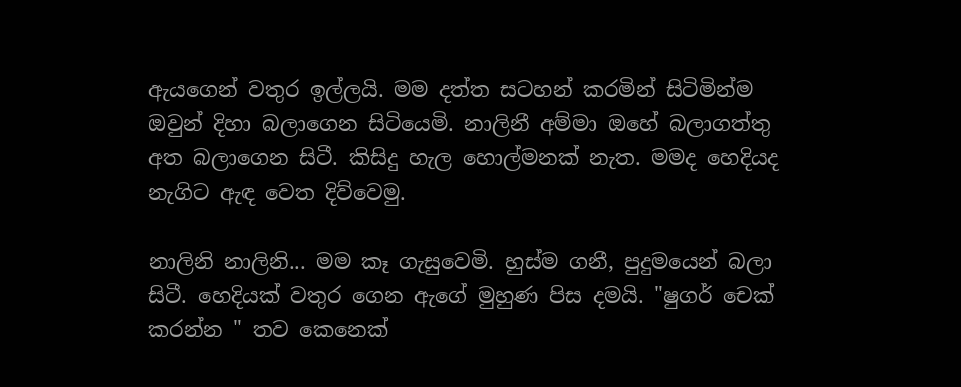ඇයගෙන් වතුර ඉල්ලයි. මම දත්ත සටහන් කරමින් සිටිමින්ම ඔවුන් දිහා බලාගෙන සිටියෙමි. නාලිනී අම්මා ඔහේ බලාගත්තු අත බලාගෙන සිටී. කිසිදු හැල හොල්මනක් නැත. මමද හෙදියද නැගිට ඇඳ වෙත දිව්වෙමු.

නාලිනි නාලිනි... මම කෑ ගැසුවෙමි. හුස්ම ගනී, පුදුමයෙන් බලා සිටී. හෙදියක් වතුර ගෙන ඇගේ මුහුණ පිස දමයි. "ෂුගර් චෙක් කරන්න " තව කෙනෙක්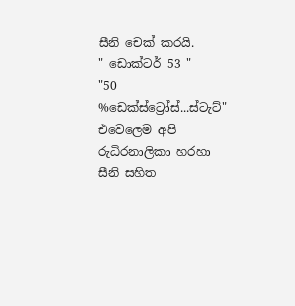සීනි චෙක් කරයි.
" ඩොක්ටර් 53 "
"50 %ඩෙක්ස්ට්‍රෝස්...ස්ටැට්" එවෙලෙම අපි රුධිරනාලිකා හරහා සීනි සහිත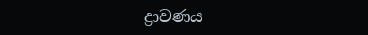ද්‍රාවණය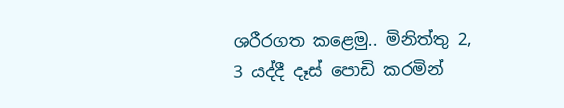ශරීරගත කළෙමු.. මිනිත්තු 2, 3 යද්දී දෑස් පොඩි කරමින්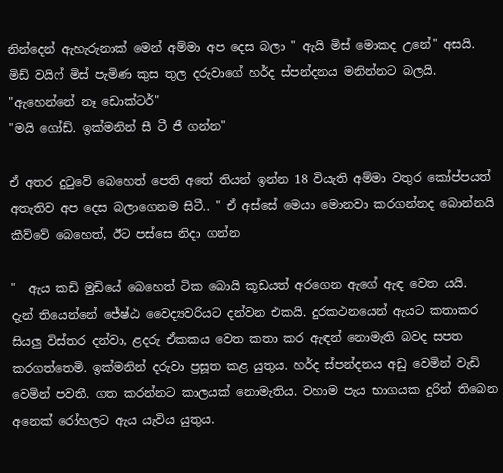නින්දෙන් ඇහැරුනාක් මෙන් අම්මා අප දෙස බලා " ඇයි මිස් මොකද උනේ" අසයි.  මිඩ් වයිෆ් මිස් පැමිණ කුස තුල දරුවාගේ හර්ද ස්පන්දනය මනින්නට බලයි. "ඇහෙන්නේ නෑ ඩොක්ටර්"
"මයි ගෝඩ්. ඉක්මනින් සී ටී ජී ගන්න"

ඒ අතර දුටුවේ බෙහෙත් පෙති අතේ තියන් ඉන්න 18 වියැති අම්මා වතුර කෝප්පයත් අතැතිව අප දෙස බලාගෙනම සිටී.. " ඒ අස්සේ මෙයා මොනවා කරගන්නද බොන්නයි කීව්වේ බෙහෙත්, ඊට පස්සෙ නිදා ගන්න

"  ඇය කඩි මුඩියේ බෙහෙත් ටික බොයි කූඩයත් අරගෙන ඇගේ ඇඳ වෙත යයි.
දැන් තියෙන්නේ ජේෂ්ඨ වෛද්‍යවරියට දන්වන එකයි. දුරකථනයෙන් ඇයට කතාකර සියලු විස්තර දන්වා, ළදරු ඒකකය වෙත කතා කර ඇඳන් නොමැති බවද සපත කරගත්තෙමි. ඉක්මනින් දරුවා ප්‍රසූත කළ යුතුය. හර්ද ස්පන්දනය අඩු වෙමින් වැඩි වෙමින් පවතී. ගත කරන්නට කාලයක් නොමැතිය. වහාම පැය භාගයක දුරින් තිබෙන අනෙක් රෝහලට ඇය යැවිය යුතුය.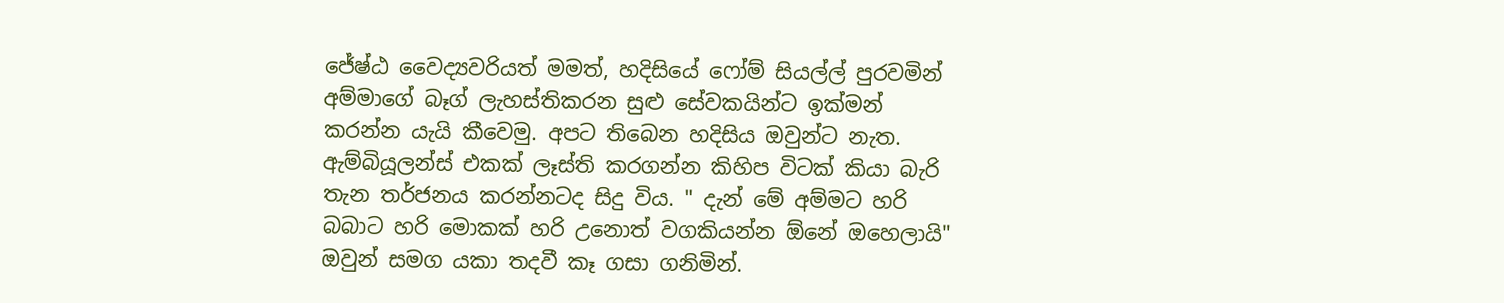ජේෂ්ඨ වෛද්‍යවරියත් මමත්, හදිසියේ ෆෝම් සියල්ල් පුරවමින් අම්මාගේ බෑග් ලැහස්තිකරන සුළු සේවකයින්ට ඉක්මන් කරන්න යැයි කීවෙමු. අපට තිබෙන හදිසිය ඔවුන්ට නැත.
ඇම්බියූලන්ස් එකක් ලෑස්ති කරගන්න කිහිප විටක් කියා බැරි තැන තර්ජනය කරන්නටද සිදු විය. " දැන් මේ අම්මට හරි බබාට හරි මොකක් හරි උනොත් වගකියන්න ඕනේ ඔහෙලායි" ඔවුන් සමග යකා තදවී කෑ ගසා ගනිමින්.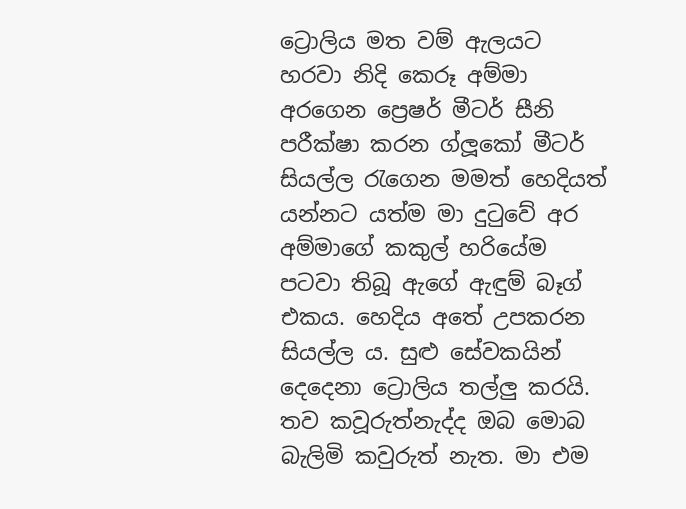ට්‍රොලිය මත වම් ඇලයට හරවා නිදි කෙරූ අම්මා අරගෙන ප්‍රෙෂර් මීටර් සීනි පරීක්ෂා කරන ග්ලූකෝ මීටර් සියල්ල රැගෙන මමත් හෙදියත් යන්නට යත්ම මා දුටුවේ අර අම්මාගේ කකුල් හරියේම පටවා තිබූ ඇගේ ඇඳුම් බෑග් එකය. හෙදිය අතේ උපකරන සියල්ල ය. සුළු සේවකයින් දෙදෙනා ට්‍රොලිය තල්ලු කරයි. තව කවූරුත්නැද්ද ඔබ මොබ බැලිමි කවුරුත් නැත. මා එම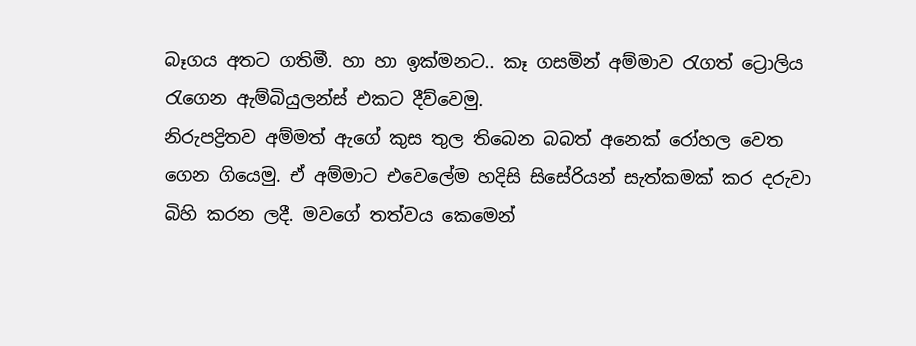බෑගය අතට ගතිමී. හා හා ඉක්මනට.. කෑ ගසමින් අම්මාව රැගත් ට්‍රොලිය රැගෙන ඇම්බියුලන්ස් එකට දීව්වෙමු.
නිරුපද්‍රිතව අම්මත් ඇගේ කුස තුල තිබෙන බබත් අනෙක් රෝහල වෙත ගෙන ගියෙමු. ඒ අම්මාට එවෙලේම හදිසි සිසේරියන් සැත්කමක් කර දරුවා බිහි කරන ලදී. මවගේ තත්වය කෙමෙන්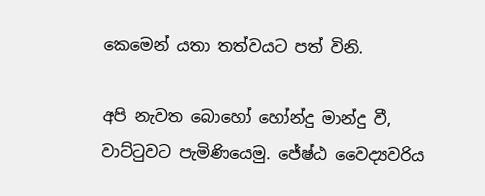කෙමෙන් යතා තත්වයට පත් විනි.

අපි නැවත බොහෝ හෝන්දු මාන්දු වී, වාට්ටුවට පැමිණියෙමු. ජේෂ්ඨ වෛද්‍යවරිය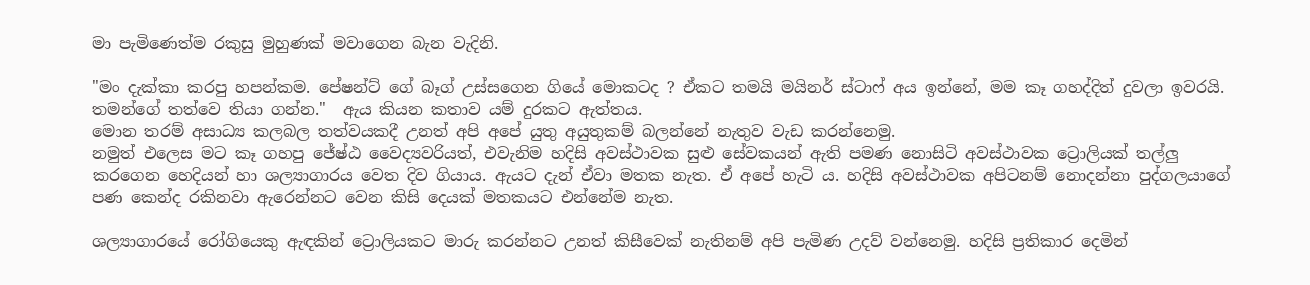මා පැමිණෙත්ම රකුසු මුහුණක් මවාගෙන බැන වැදිනි.

"මං දැක්කා කරපු හපන්කම. පේෂන්ට් ගේ බෑග් උස්සගෙන ගියේ මොකටද ? ඒකට තමයි මයිනර් ස්ටාෆ් අය ඉන්නේ, මම කෑ ගහද්දිත් දුවලා ඉවරයි. තමන්ගේ තත්වෙ තියා ගන්න."  ඇය කියන කතාව යම් දුරකට ඇත්තය.
මොන තරම් අසාධ්‍ය කලබල තත්වයකදී උනත් අපි අපේ යුතු අයුතුකම් බලන්නේ නැතුව වැඩ කරන්නෙමු.
නමුත් එලෙස මට කෑ ගහපු ජේෂ්ඨ වෛද්‍යවරියත්, එවැනිම හදිසි අවස්ථාවක සුළු සේවකයන් ඇති පමණ නොසිටි අවස්ථාවක ට්‍රොලියක් තල්ලු කරගෙන හෙදියන් හා ශල්‍යාගාරය වෙත දිව ගියාය. ඇයට දැන් ඒවා මතක නැත. ඒ අපේ හැටි ය. හදිසි අවස්ථාවක අපිටනම් නොදන්නා පුද්ගලයාගේ පණ කෙන්ද රකිනවා ඇරෙන්නට වෙන කිසි දෙයක් මතකයට එන්නේම නැත.

ශල්‍යාගාරයේ රෝගියෙකු ඇඳකින් ට්‍රොලියකට මාරු කරන්නට උනත් කිසීවෙක් නැතිනම් අපි පැමිණ උදව් වන්නෙමු. හදිසි ප්‍රතිකාර දෙමින්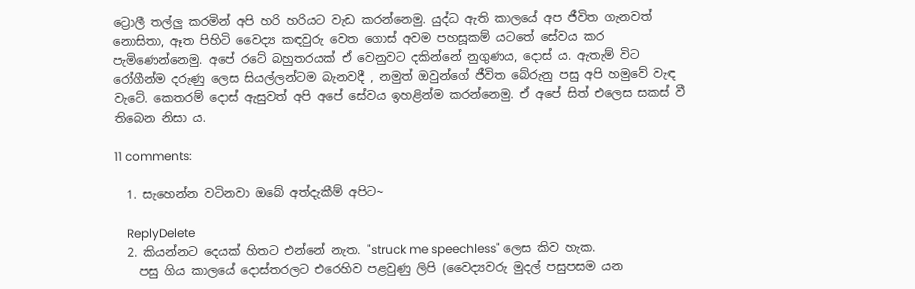ට්‍රොලී තල්ලු කරමින් අපි හරි හරියට වැඩ කරන්නෙමු. යුද්ධ ඇති කාලයේ අප ජීවිත ගැනවත් නොසිතා, ඈත පිහිටි වෛද්‍ය කඳවුරු වෙත ගොස් අවම පහසූකම් යටතේ සේවය කර පැමිණෙන්නෙමු. අපේ රටේ බහුතරයක් ඒ වෙනුවට දකින්නේ නුගුණය, දොස් ය. ඇතැම් විට රෝගීන්ම දරුණු ලෙස සියල්ලන්ටම බැනවදී , නමුත් ඔවුන්ගේ ජීවිත බේරුනු පසු අපි හමුවේ වැඳ වැටේ. කෙතරම් දොස් ඇසුවත් අපි අපේ සේවය ඉහළින්ම කරන්නෙමු. ඒ අපේ සිත් එලෙස සකස් වී තිබෙන නිසා ය.

11 comments:

  1. සැහෙන්න වටිනවා ඔබේ අත්දැකීම් අපිට~

    ReplyDelete
  2. කියන්නට දෙයක් හිතට එන්නේ නැත. "struck me speechless" ලෙස කිව හැක.
    පසු ගිය කාලයේ දොස්තරලට එරෙහිව පළවුණු ලිපි (වෛද්‍යවරු මුදල් පසුපසම යන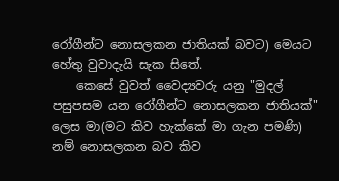රෝගීන්ට නොසලකන ජාතියක් බවට) මෙයට හේතු වුවාදැයි සැක සිතේ.
    කෙසේ වුවත් වෛද්‍යවරු යනු "මුදල් පසුපසම යන රෝගීන්ට නොසලකන ජාතියක්" ලෙස මා(මට කිව හැක්කේ මා ගැන පමණි) නම් නොසලකන බව කිව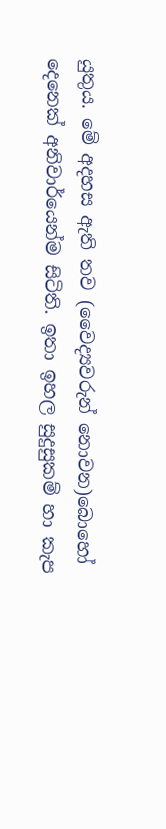යුතුය. මේ අදහස ඇති තව (වෛද්‍යවරුන් නොවන)බොහෝ දෙනෙක් අනිවාර්යෙන්ම සිටිති. ඉතා ඉහල සුදුසුකම් හා කැප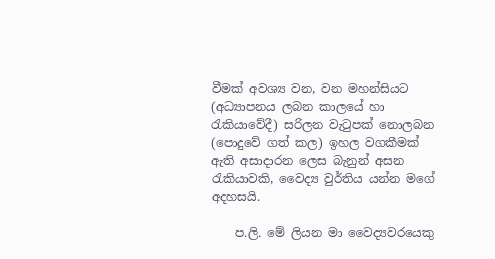වීමක් අවශ්‍ය වන, වන මහන්සියට (අධ්‍යාපනය ලබන කාලයේ හා රැකියාවේදී) සරිලන වැටුපක් නොලබන (පොදුවේ ගත් කල) ඉහල වගකීමක් ඇති අසාදාරන ලෙස බැනුන් අසන රැකියාවකි, වෛද්‍ය වුර්තිය යන්න මගේ අදහසයි.

    ප.ලි. මේ ලියන මා වෛද්‍යවරයෙකු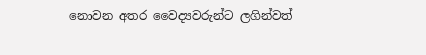නොවන අතර වෛද්‍යවරුන්ට ලගින්වත්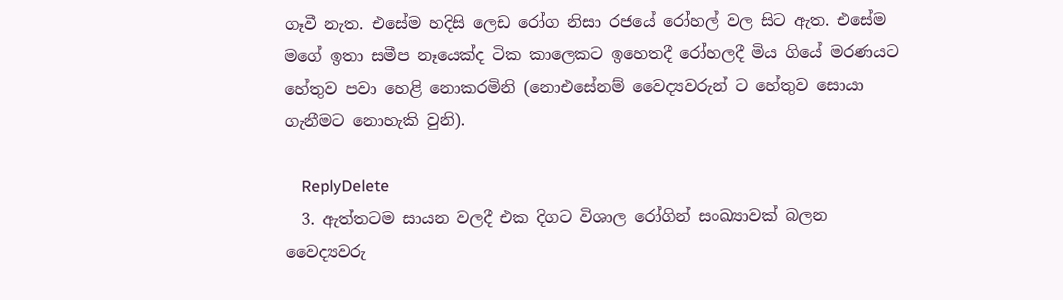ගෑවී නැත. එසේම හදිසි ලෙඩ රෝග නිසා රජයේ රෝහල් වල සිට ඇත. එසේම මගේ ඉතා සමීප නෑයෙක්ද ටික කාලෙකට ඉහෙතදී රෝහලදී මිය ගියේ මරණයට හේතුව පවා හෙළි නොකරමිනි (නොඑසේනම් වෛද්‍යවරුන් ට හේතුව සොයා ගැනීමට නොහැකි වුනි).

    ReplyDelete
  3. ඇත්තටම සායන වලදී එක දිගට විශාල රෝගින් සංඛ්‍යාවක් බලන වෛද්‍යවරු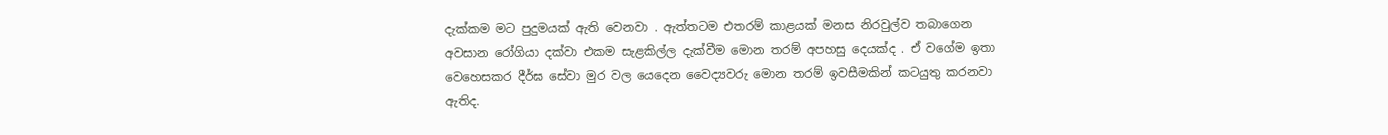දැක්කම මට පුදුමයක් ඇති වෙනවා . ඇත්තටම එතරම් කාළයක් මනස නිරවුල්ව තබාගෙන අවසාන රෝගියා දක්වා එකම සැළකිල්ල දැක්වීම මොන තරම් අපහසු දෙයක්ද . ඒ වගේම ඉතා වෙහෙසකර දීර්ඝ සේවා මුර වල යෙදෙන වෛද්‍යවරු මොන තරම් ඉවසීමකින් කටයුතු කරනවා ඇතිද.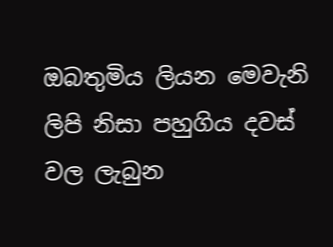ඔබතුමිය ලියන මෙවැනි ලිපි නිසා පහුගිය දවස් වල ලැබුන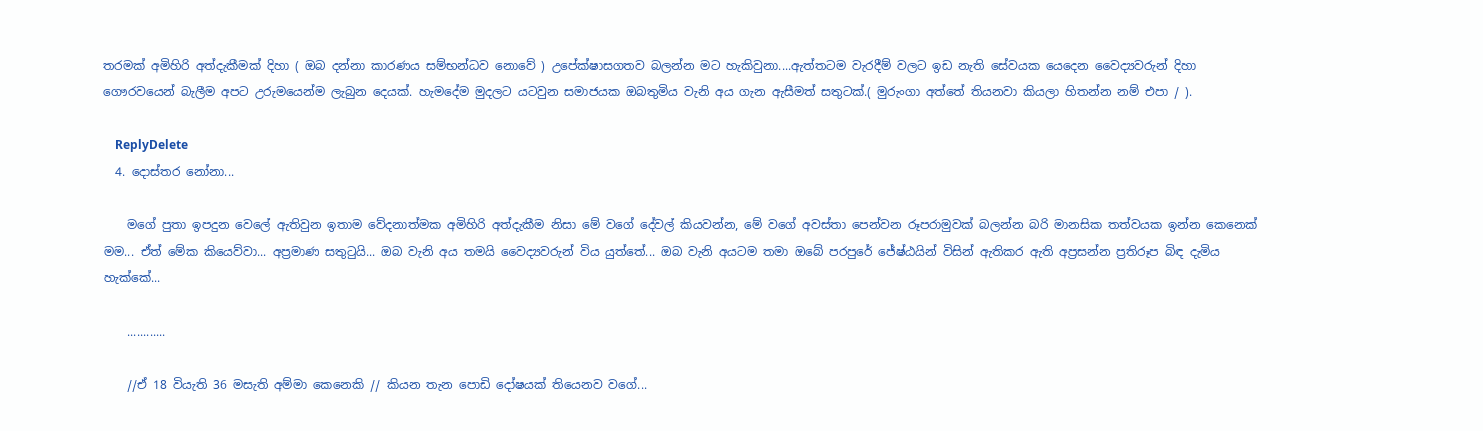තරමක් අමිහිරි අත්දැකීමක් දිහා ( ඔබ දන්නා කාරණය සම්භන්ධව නොවේ ) උපේක්ෂාසගතව බලන්න මට හැකිවුනා....ඇත්තටම වැරදීම් වලට ඉඩ නැති සේවයක යෙදෙන වෛද්‍යවරුන් දිහා ගෞරවයෙන් බැලීම අපට උරුමයෙන්ම ලැබුන දෙයක්. හැමදේම මුදලට යටවුන සමාජයක ඔබතුමිය වැනි අය ගැන ඇසීමත් සතුටක්.( මුරුංගා අත්තේ තියනවා කියලා හිතන්න නම් එපා / ).

    ReplyDelete
  4. දොස්තර නෝනා...

    මගේ පුතා ඉපදුන වෙලේ ඇතිවුන ඉතාම වේදනාත්මක අමිහිරි අත්දැකීම නිසා මේ වගේ දේවල් කියවන්න, මේ වගේ අවස්තා පෙන්වන රූපරාමුවක් බලන්න බරි මානසික තත්වයක ඉන්න කෙනෙක් මම... ඒත් මේක කියෙව්වා... අප්‍රමාණ සතුටුයි... ඔබ වැනි අය තමයි වෛද්‍යවරුන් විය යුත්තේ... ඔබ වැනි අයටම තමා ඔබේ පරපුරේ ජේෂ්ඨයින් විසින් ඇතිකර ඇති අප්‍රසන්න ප්‍රතිරූප බිඳ දැමිය හැක්කේ...

    ............

    //ඒ 18 වියැති 36 මසැති අම්මා කෙනෙකි // කියන තැන පොඩි දෝෂයක් තියෙනව වගේ...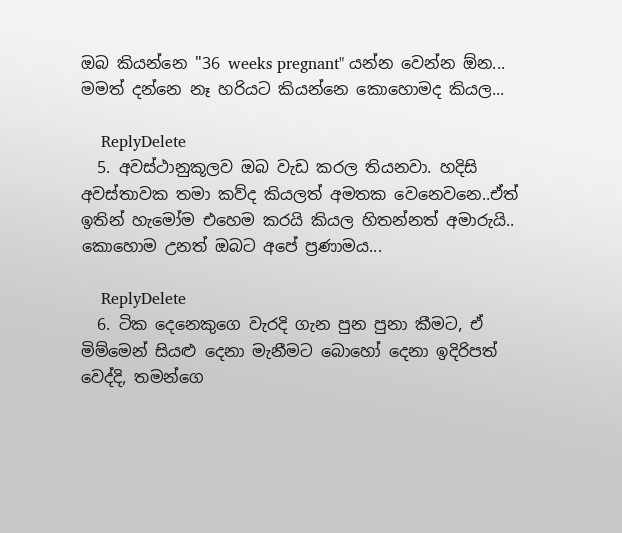ඔබ කියන්නෙ "36 weeks pregnant" යන්න වෙන්න ඕන... මමත් දන්නෙ නෑ හරියට කියන්නෙ කොහොමද කියල...

    ReplyDelete
  5. අවස්ථානුකූලව ඔබ වැඩ කරල තියනවා. හදිසි අවස්තාවක තමා කව්ද කියලත් අමතක වෙනෙවනෙ..ඒත් ඉතින් හැමෝම එහෙම කරයි කියල හිතන්නත් අමාරුයි.. කොහොම උනත් ඔබට අපේ ප්‍රණාමය...

    ReplyDelete
  6. ටික දෙනෙකුගෙ වැරදි ගැන පුන පුනා කීමට, ඒ මිම්මෙන් සියළු දෙනා මැනීමට බොහෝ දෙනා ඉදිරිපත් වෙද්දි, තමන්ගෙ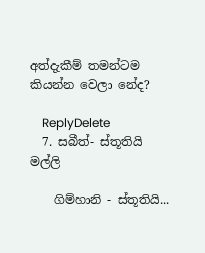අත්දැකීම් තමන්ටම කියන්න වෙලා නේද?

    ReplyDelete
  7. සබීත්- ස්තූතියි මල්ලි

    ගිම්හානි - ස්තූතියි...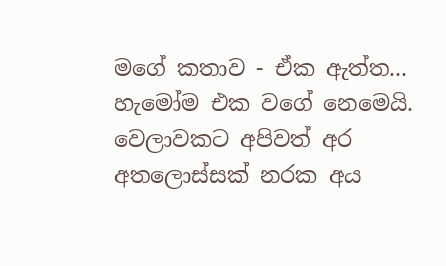මගේ කතාව - ඒක ඇත්ත... හැමෝම එක වගේ නෙමෙයි. වෙලාවකට අපිවත් අර අතලොස්සක් නරක අය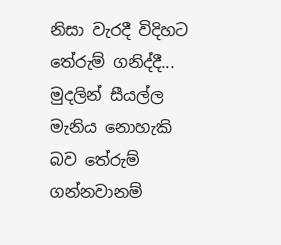නිසා වැරදී විදිහට තේරුම් ගනිද්දී... මුදලින් සීයල්ල මැනිය නොහැකි බව තේරුම් ගන්නවානම්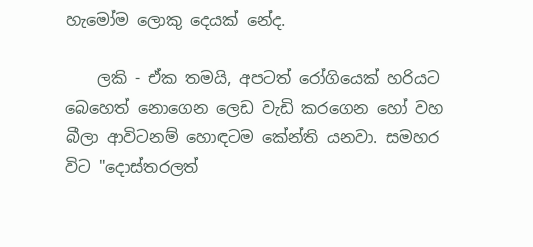හැමෝම ලොකු දෙයක් නේද.

    ලකි - ඒක තමයි, අපටත් රෝගියෙක් හරියට බෙහෙත් නොගෙන ලෙඩ වැඩි කරගෙන හෝ වහ බීලා ආවිටනම් හොඳටම කේන්ති යනවා. සමහර විට "දොස්තරලත්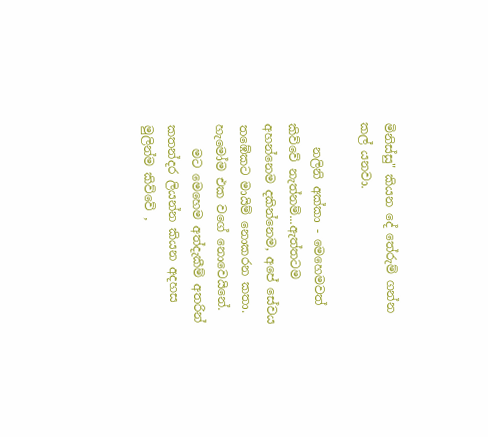මිනිස්සු" කියන දේ තේරුම් ගන්න කල් යනවා.

    නලිනි අක්කා - මෙහෙමවත් කිව්වේ නැත්නම්...ඇත්තටම අහන්නෙම දකින්නෙම, අපේ සේවය තඹේකට මායිම් නොකරන කතා. හැමෝම එක වගේ නොවෙයිනේ.
    මට මෙහෙම අත්දැකීම් අතරින් කතන්දර ලියන්න කියන අදහස මුලින්ම කිව්වේ ,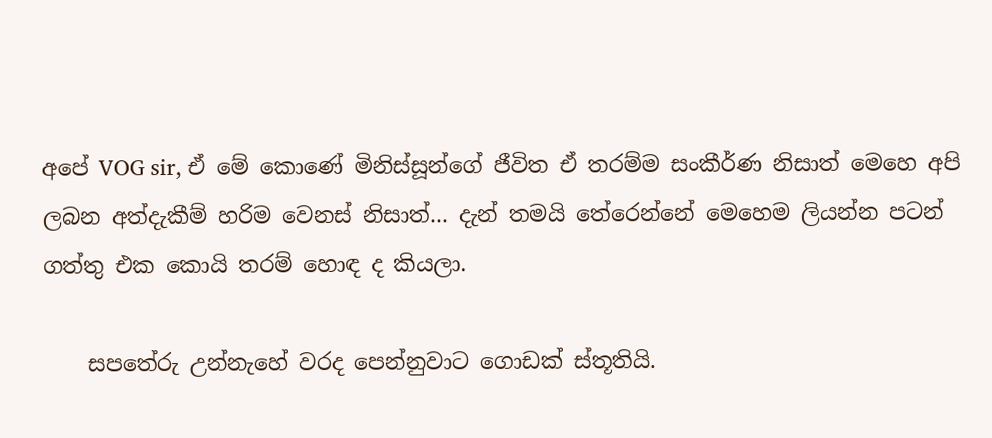අපේ VOG sir, ඒ මේ කොණේ මිනිස්සූන්ගේ ජීවිත ඒ තරම්ම සංකීර්ණ නිසාත් මෙහෙ අපි ලබන අත්දැකීම් හරිම වෙනස් නිසාත්... දැන් තමයි තේරෙන්නේ මෙහෙම ලියන්න පටන් ගත්තු එක කොයි තරම් හොඳ ද කියලා.

    සපතේරු උන්නැහේ වරද පෙන්නුවාට ගොඩක් ස්තූතියි.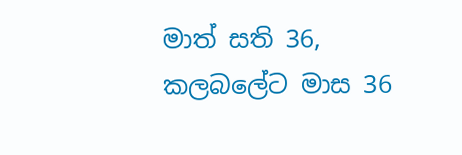මාත් සති 36, කලබලේට මාස 36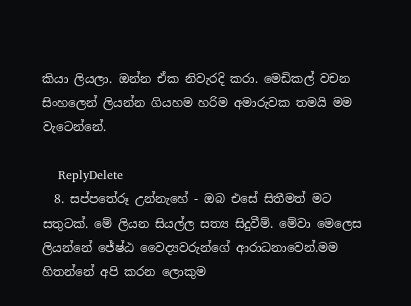කියා ලියලා. ඔන්න ඒක නිවැරදි කරා. මෙඩිකල් වචන සිංහලෙන් ලියන්න ගියහම හරිම අමාරුවක තමයි මම වැටෙන්නේ.

    ReplyDelete
  8. සප්පතේරූ උන්නැහේ - ඔබ එසේ සිතීමත් මට සතුටක්. මේ ලියන සියල්ල සත්‍ය සිදුවීම්. මේවා මෙලෙස ලියන්නේ ජේෂ්ඨ වෛද්‍යවරුන්ගේ ආරාධනාවෙන්.මම හිතන්නේ අපි කරන ලොකුම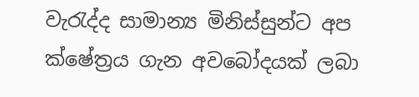වැරැද්ද සාමාන්‍ය මිනිස්සුන්ට අප ක්ෂේත්‍රය ගැන අවබෝදයක් ලබා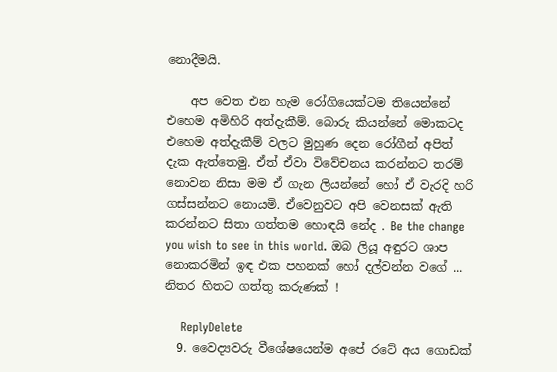නොදීමයි.

    අප වෙත එන හැම රෝගියෙක්ටම තියෙන්නේ එහෙම අමිහිරි අත්‍දැකීම්. බොරු කියන්නේ මොකටද එහෙම අත්දැකීම් වලට මුහුණ දෙන රෝගීන් අපිත් දැක ඇත්තෙමු. ඒත් ඒවා විවේචනය කරන්නට තරම් නොවන නිසා මම ඒ ගැන ලියන්නේ හෝ ඒ වැරදි හරි ගස්සන්නට නොයමි. ඒවෙනුවට අපි වෙනසක් ඇති කරන්නට සිතා ගත්තම හොඳයි නේද . Be the change you wish to see in this world. ඔබ ලියූ අඳුරට ශාප නොකරමින් ඉඳ එක පහනක් හෝ දල්වන්න වගේ ... නිතර හිතට ගත්තු කරුණක් !

    ReplyDelete
  9. වෛද්‍යවරු වීශේෂයෙන්ම අපේ රටේ අය ගොඩක්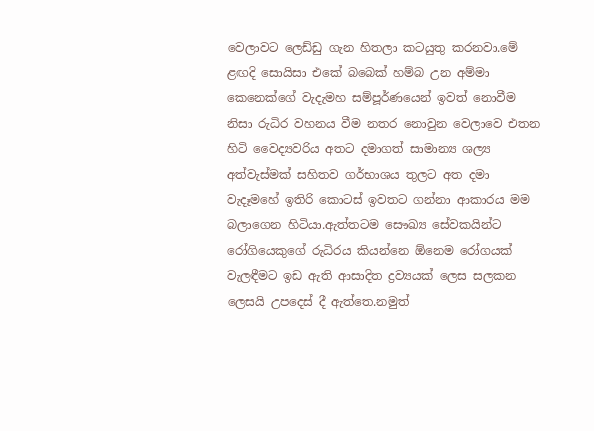වෙලාවට ලෙඩ්ඩු ගැන හිතලා කටයුතු කරනවා.මේ ළඟදි සොයිසා එකේ බබෙක් හම්බ උන අම්මා කෙනෙක්ගේ වැදැමහ සම්පූර්ණයෙන් ඉවත් නොවීම නිසා රුධිර වහනය වීම නතර නොවුන වෙලාවෙ එතන හිටි වෛද්‍යවරිය අතට දමාගත් සාමාන්‍ය ශල්‍ය අත්වැස්මක් සහිතව ගර්භාශය තුලට අත දමා වැදෑමහේ ඉතිරි කොටස් ඉවතට ගන්නා ආකාරය මම බලාගෙන හිටියා.ඇත්තටම සෞඛ්‍ය සේවකයින්ට රෝගියෙකුගේ රුධිරය කියන්නෙ ඕනෙම රෝගයක් වැලඳීමට ඉඩ ඇති ආසාදිත ද්‍රව්‍යයක් ලෙස සලකන ලෙසයි උපදෙස් දී ඇත්තෙ.නමුත්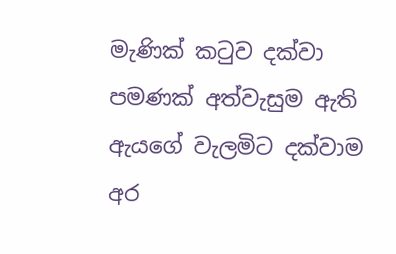මැණික් කටුව දක්වා පමණක් අත්වැසුම ඇති ඇයගේ වැලමිට දක්වාම අර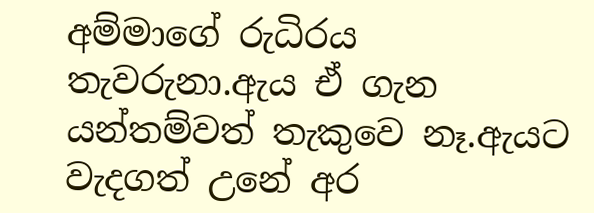අම්මාගේ රුධිරය තැවරුනා.ඇය ඒ ගැන යන්තම්වත් තැකුවෙ නෑ.ඇයට වැදගත් උනේ අර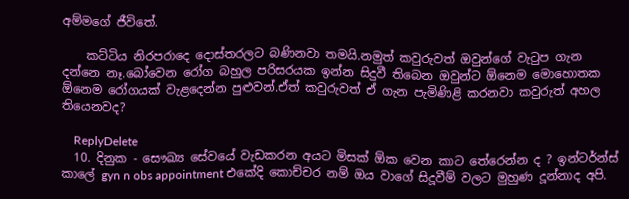අම්මගේ ජීවිතේ.

    කට්ටිය නිරපරාදෙ දොස්තරලට බණිනවා තමයි.නමුත් කවුරුවත් ඔවුන්ගේ වැටුප ගැන දන්නෙ නෑ.බෝවෙන රෝග බහුල පරිසරයක ඉන්න සිදුවී තිබෙන ඔවුන්ට ඕනෙම මොහොතක ඕනෙම රෝගයක් වැළදෙන්න පුළුවන්.ඒත් කවුරුවත් ඒ ගැන පැමිණිළි කරනවා කවුරුත් අහල තියෙනවද?

    ReplyDelete
  10. දිනුක - සෞඛ්‍ය සේවයේ වැඩකරන අයට මිසක් ඕක වෙන කාට තේරෙන්න ද ? ඉන්ටර්න්ස් කාලේ gyn n obs appointment එකේදි කොච්චර නම් ඔය වාගේ සිදූවීම් වලට මුහුණ දූන්නාද අපි.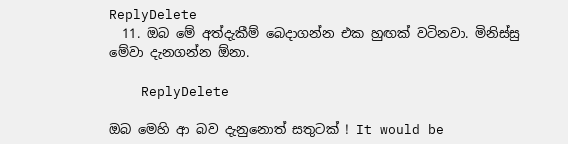ReplyDelete
  11. ඔබ මේ අත්දැකීම් බෙදාගන්න එක හුඟක් වටිනවා. මිනිස්සු මේවා දැනගන්න ඕනා.

    ReplyDelete

ඔබ මෙහි ආ බව දැනුනොත් සතුටක් ! It would be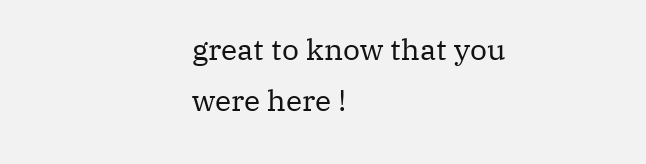great to know that you were here !